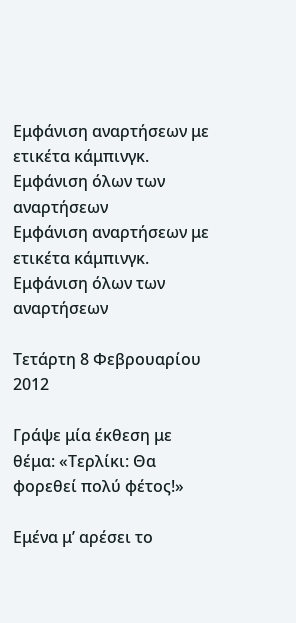Εμφάνιση αναρτήσεων με ετικέτα κάμπινγκ. Εμφάνιση όλων των αναρτήσεων
Εμφάνιση αναρτήσεων με ετικέτα κάμπινγκ. Εμφάνιση όλων των αναρτήσεων

Τετάρτη 8 Φεβρουαρίου 2012

Γράψε μία έκθεση με θέμα: «Τερλίκι: Θα φορεθεί πολύ φέτος!»

Εμένα μ’ αρέσει το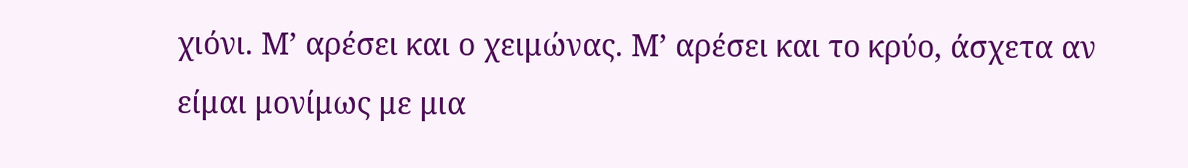χιόνι. Μ’ αρέσει και ο χειμώνας. Μ’ αρέσει και το κρύο, άσχετα αν είμαι μονίμως με μια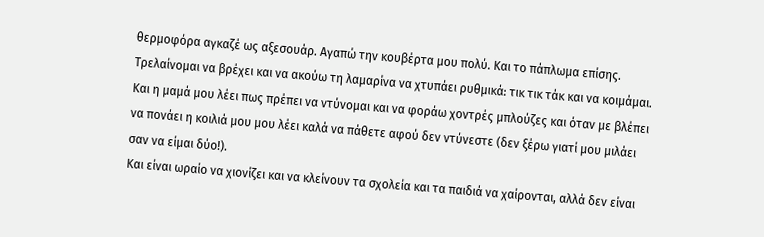θερμοφόρα αγκαζέ ως αξεσουάρ. Αγαπώ την κουβέρτα μου πολύ. Και το πάπλωμα επίσης. Τρελαίνομαι να βρέχει και να ακούω τη λαμαρίνα να χτυπάει ρυθμικά: τικ τικ τάκ και να κοιμάμαι. Και η μαμά μου λέει πως πρέπει να ντύνομαι και να φοράω χοντρές μπλούζες και όταν με βλέπει να πονάει η κοιλιά μου μου λέει καλά να πάθετε αφού δεν ντύνεστε (δεν ξέρω γιατί μου μιλάει σαν να είμαι δύο!).
Και είναι ωραίο να χιονίζει και να κλείνουν τα σχολεία και τα παιδιά να χαίρονται, αλλά δεν είναι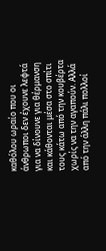καθόλου ωραίο που οι άνθρωποι δεν έχουνε λεφτά για να δίνουνε για θέρμανση και κάθονται μέσα στο σπίτι τους κάτω από την κουβέρτα χωρίς να την αγαπούν. Αλλά από την άλλη πάλι πολλοί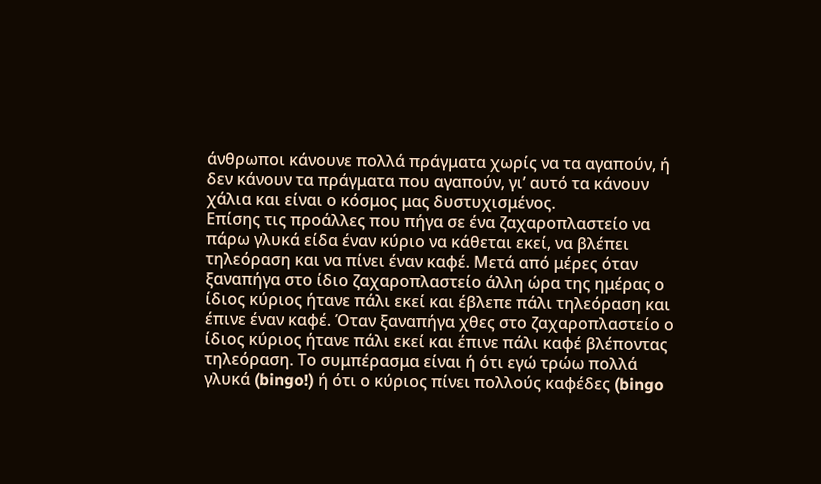άνθρωποι κάνουνε πολλά πράγματα χωρίς να τα αγαπούν, ή δεν κάνουν τα πράγματα που αγαπούν, γι’ αυτό τα κάνουν χάλια και είναι ο κόσμος μας δυστυχισμένος.
Επίσης τις προάλλες που πήγα σε ένα ζαχαροπλαστείο να πάρω γλυκά είδα έναν κύριο να κάθεται εκεί, να βλέπει τηλεόραση και να πίνει έναν καφέ. Μετά από μέρες όταν ξαναπήγα στο ίδιο ζαχαροπλαστείο άλλη ώρα της ημέρας ο ίδιος κύριος ήτανε πάλι εκεί και έβλεπε πάλι τηλεόραση και έπινε έναν καφέ. Όταν ξαναπήγα χθες στο ζαχαροπλαστείο ο ίδιος κύριος ήτανε πάλι εκεί και έπινε πάλι καφέ βλέποντας τηλεόραση. Το συμπέρασμα είναι ή ότι εγώ τρώω πολλά γλυκά (bingo!) ή ότι ο κύριος πίνει πολλούς καφέδες (bingo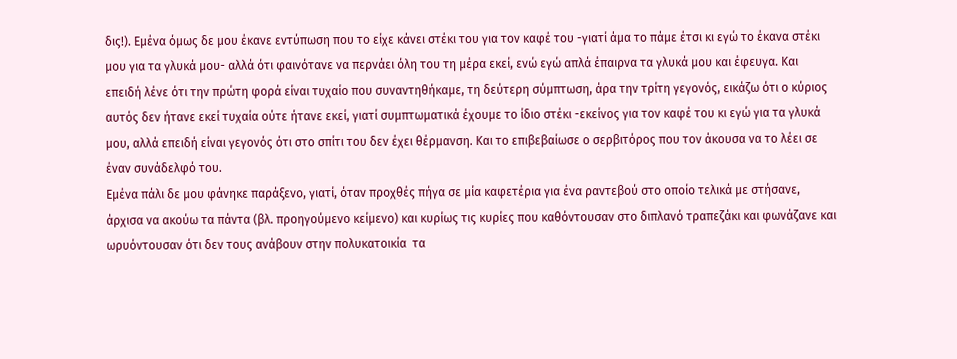δις!). Εμένα όμως δε μου έκανε εντύπωση που το είχε κάνει στέκι του για τον καφέ του -γιατί άμα το πάμε έτσι κι εγώ το έκανα στέκι μου για τα γλυκά μου- αλλά ότι φαινότανε να περνάει όλη του τη μέρα εκεί, ενώ εγώ απλά έπαιρνα τα γλυκά μου και έφευγα. Και επειδή λένε ότι την πρώτη φορά είναι τυχαίο που συναντηθήκαμε, τη δεύτερη σύμπτωση, άρα την τρίτη γεγονός, εικάζω ότι ο κύριος αυτός δεν ήτανε εκεί τυχαία ούτε ήτανε εκεί, γιατί συμπτωματικά έχουμε το ίδιο στέκι -εκείνος για τον καφέ του κι εγώ για τα γλυκά μου, αλλά επειδή είναι γεγονός ότι στο σπίτι του δεν έχει θέρμανση. Και το επιβεβαίωσε ο σερβιτόρος που τον άκουσα να το λέει σε έναν συνάδελφό του.
Εμένα πάλι δε μου φάνηκε παράξενο, γιατί, όταν προχθές πήγα σε μία καφετέρια για ένα ραντεβού στο οποίο τελικά με στήσανε, άρχισα να ακούω τα πάντα (βλ. προηγούμενο κείμενο) και κυρίως τις κυρίες που καθόντουσαν στο διπλανό τραπεζάκι και φωνάζανε και ωρυόντουσαν ότι δεν τους ανάβουν στην πολυκατοικία  τα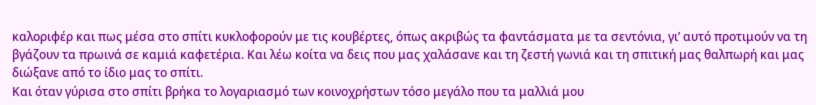καλοριφέρ και πως μέσα στο σπίτι κυκλοφορούν με τις κουβέρτες, όπως ακριβώς τα φαντάσματα με τα σεντόνια, γι’ αυτό προτιμούν να τη βγάζουν τα πρωινά σε καμιά καφετέρια. Και λέω κοίτα να δεις που μας χαλάσανε και τη ζεστή γωνιά και τη σπιτική μας θαλπωρή και μας διώξανε από το ίδιο μας το σπίτι.
Και όταν γύρισα στο σπίτι βρήκα το λογαριασμό των κοινοχρήστων τόσο μεγάλο που τα μαλλιά μου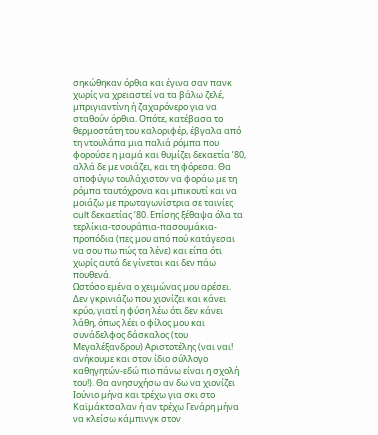σηκώθηκαν όρθια και έγινα σαν πανκ χωρίς να χρειαστεί να τα βάλω ζελέ, μπριγιαντίνη ή ζαχαρόνερο για να σταθούν όρθια. Οπότε, κατέβασα το θερμοστάτη του καλοριφέρ, έβγαλα από τη ντουλάπα μια παλιά ρόμπα που φορούσε η μαμά και θυμίζει δεκαετία ’80, αλλά δε με νοιάζει, και τη φόρεσα. Θα αποφύγω τουλάχιστον να φοράω με τη ρόμπα ταυτόχρονα και μπικουτί και να μοιάζω με πρωταγωνίστρια σε ταινίες cult δεκαετίας ‘80. Επίσης ξέθαψα όλα τα τερλίκια-τσουράπια-πασουμάκια-προπόδια (πες μου από πού κατάγεσαι να σου πω πώς τα λένε) και είπα ότι χωρίς αυτά δε γίνεται και δεν πάω πουθενά.
Ωστόσο εμένα ο χειμώνας μου αρέσει. Δεν γκρινιάζω που χιονίζει και κάνει κρύο, γιατί η φύση λέω ότι δεν κάνει λάθη, όπως λέει ο φίλος μου και συνάδελφος δάσκαλος (του Μεγαλέξανδρου) Αριστοτέλης (ναι ναι! ανήκουμε και στον ίδιο σύλλογο καθηγητών-εδώ πιο πάνω είναι η σχολή του!). Θα ανησυχήσω αν δω να χιονίζει Ιούνιο μήνα και τρέχω για σκι στο Καϊμάκτσαλαν ή αν τρέχω Γενάρη μήνα να κλείσω κάμπινγκ στον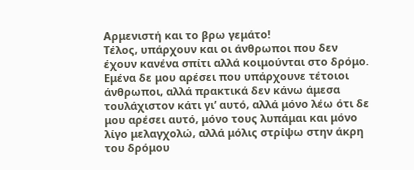Αρμενιστή και το βρω γεμάτο!
Τέλος, υπάρχουν και οι άνθρωποι που δεν έχουν κανένα σπίτι αλλά κοιμούνται στο δρόμο. Εμένα δε μου αρέσει που υπάρχουνε τέτοιοι άνθρωποι, αλλά πρακτικά δεν κάνω άμεσα τουλάχιστον κάτι γι’ αυτό, αλλά μόνο λέω ότι δε μου αρέσει αυτό, μόνο τους λυπάμαι και μόνο λίγο μελαγχολώ, αλλά μόλις στρίψω στην άκρη του δρόμου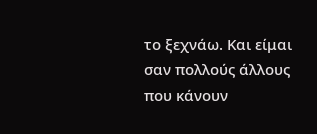το ξεχνάω. Και είμαι σαν πολλούς άλλους που κάνουν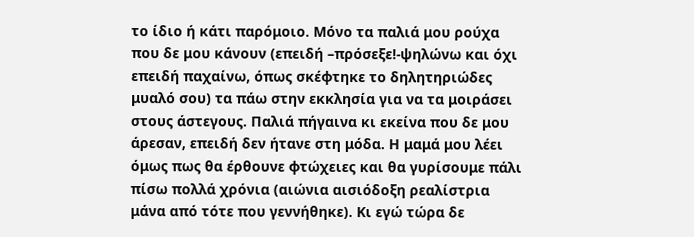το ίδιο ή κάτι παρόμοιο. Μόνο τα παλιά μου ρούχα που δε μου κάνουν (επειδή –πρόσεξε!-ψηλώνω και όχι επειδή παχαίνω, όπως σκέφτηκε το δηλητηριώδες μυαλό σου) τα πάω στην εκκλησία για να τα μοιράσει στους άστεγους. Παλιά πήγαινα κι εκείνα που δε μου άρεσαν, επειδή δεν ήτανε στη μόδα. Η μαμά μου λέει όμως πως θα έρθουνε φτώχειες και θα γυρίσουμε πάλι πίσω πολλά χρόνια (αιώνια αισιόδοξη ρεαλίστρια μάνα από τότε που γεννήθηκε). Κι εγώ τώρα δε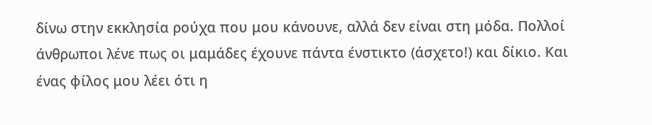δίνω στην εκκλησία ρούχα που μου κάνουνε, αλλά δεν είναι στη μόδα. Πολλοί άνθρωποι λένε πως οι μαμάδες έχουνε πάντα ένστικτο (άσχετο!) και δίκιο. Και ένας φίλος μου λέει ότι η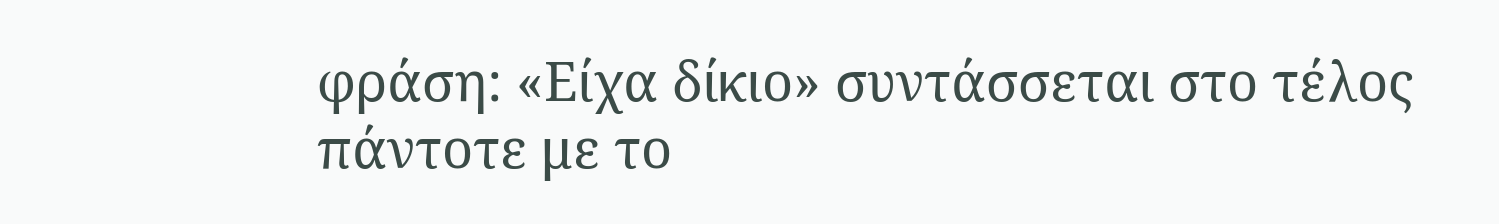φράση: «Είχα δίκιο» συντάσσεται στο τέλος πάντοτε με το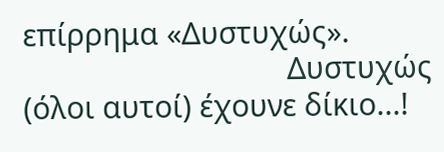επίρρημα «Δυστυχώς».
                                 Δυστυχώς (όλοι αυτοί) έχουνε δίκιο...!